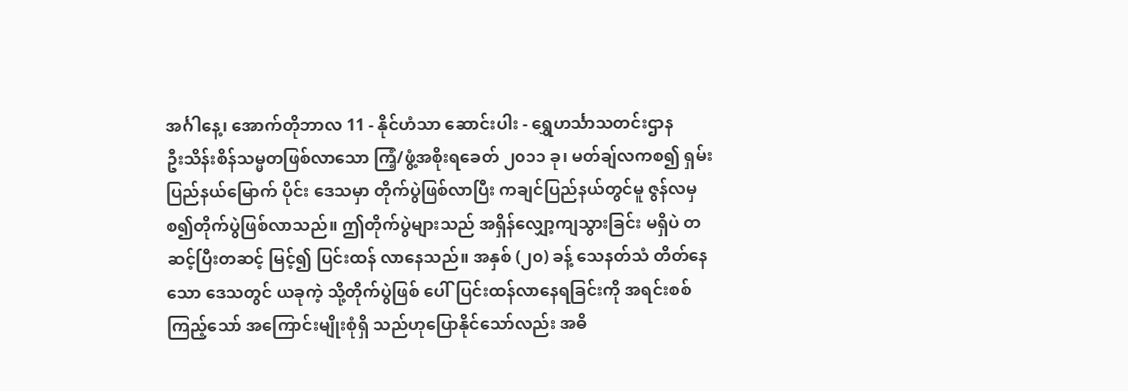အင်္ဂါနေ့၊ အောက်တိုဘာလ 11 - နိုင်ဟံသာ ဆောင်းပါး - ရွှေဟင်္သာသတင်းဌာန
ဦးသိန်းစိန်သမ္မတဖြစ်လာသော ကြံ့/ဖွံ့အစိုးရခေတ် ၂၀၁၁ ခု၊ မတ်ချ်လကစ၍ ရှမ်းပြည်နယ်မြောက် ပိုင်း ဒေသမှာ တိုက်ပွဲဖြစ်လာပြီး ကချင်ပြည်နယ်တွင်မူ ဇွန်လမှစ၍တိုက်ပွဲဖြစ်လာသည်။ ဤတိုက်ပွဲများသည် အရှိန်လျှော့ကျသွားခြင်း မရှိပဲ တဆင့်ပြီးတဆင့် မြင့်၍ ပြင်းထန် လာနေသည်။ အနှစ် (၂၀) ခန့် သေနတ်သံ တိတ်နေသော ဒေသတွင် ယခုကဲ့ သို့တိုက်ပွဲဖြစ် ပေါ်ပြင်းထန်လာနေရခြင်းကို အရင်းစစ်ကြည့်သော် အကြောင်းမျိုးစုံရှိ သည်ဟုပြောနိုင်သော်လည်း အဓိ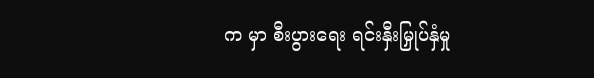က မှာ စီးပွားရေး ရင်းနှီးမြှုပ်နှံမှု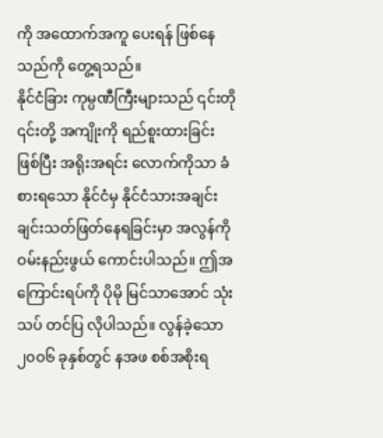ကို အထောက်အကူ ပေးရန် ဖြစ်နေသည်ကို တွေ့ရသည်။
နိုင်ငံခြား ကုမ္ပဏီကြီးများသည် ၎င်းတို ၎င်းတို့ အကျိုးကို ရည်စူးထားခြင်း ဖြစ်ပြီး အရိုးအရင်း လောက်ကိုသာ ခံစားရသော နိုင်ငံမှ နိုင်ငံသားအချင်းချင်းသတ်ဖြတ်နေရခြင်းမှာ အလွန်ကို ဝမ်းနည်းဖွယ် ကောင်းပါသည်။ ဤအကြောင်းရပ်ကို ပိုမို မြင်သာအောင် သုံးသပ် တင်ပြ လိုပါသည်။ လွန်ခဲ့သော ၂၀၀၆ ခုနှစ်တွင် နအဖ စစ်အစိုးရ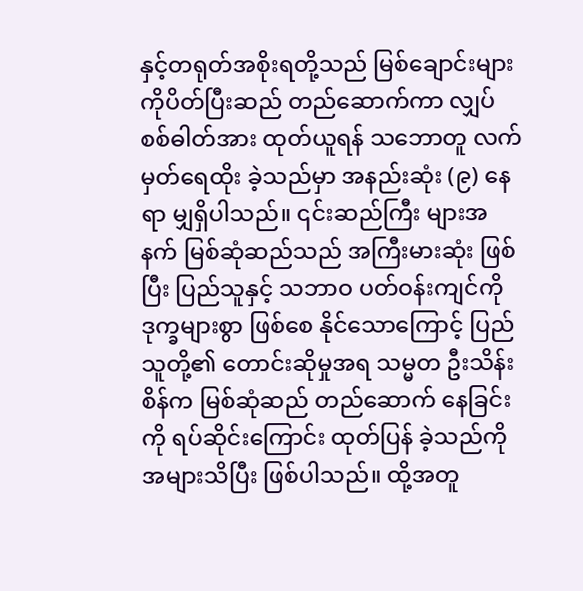နှင့်တရုတ်အစိုးရတို့သည် မြစ်ချောင်းများကိုပိတ်ပြီးဆည် တည်ဆောက်ကာ လျှပ်စစ်ဓါတ်အား ထုတ်ယူရန် သဘောတူ လက်မှတ်ရေထိုး ခဲ့သည်မှာ အနည်းဆုံး (၉) နေရာ မျှရှိပါသည်။ ၎င်းဆည်ကြီး များအနက် မြစ်ဆုံဆည်သည် အကြီးမားဆုံး ဖြစ်ပြီး ပြည်သူနှင့် သဘာဝ ပတ်ဝန်းကျင်ကို ဒုက္ခများစွာ ဖြစ်စေ နိုင်သောကြောင့် ပြည်သူတို့၏ တောင်းဆိုမှုအရ သမ္မတ ဦးသိန်းစိန်က မြစ်ဆုံဆည် တည်ဆောက် နေခြင်းကို ရပ်ဆိုင်းကြောင်း ထုတ်ပြန် ခဲ့သည်ကို အများသိပြီး ဖြစ်ပါသည်။ ထို့အတူ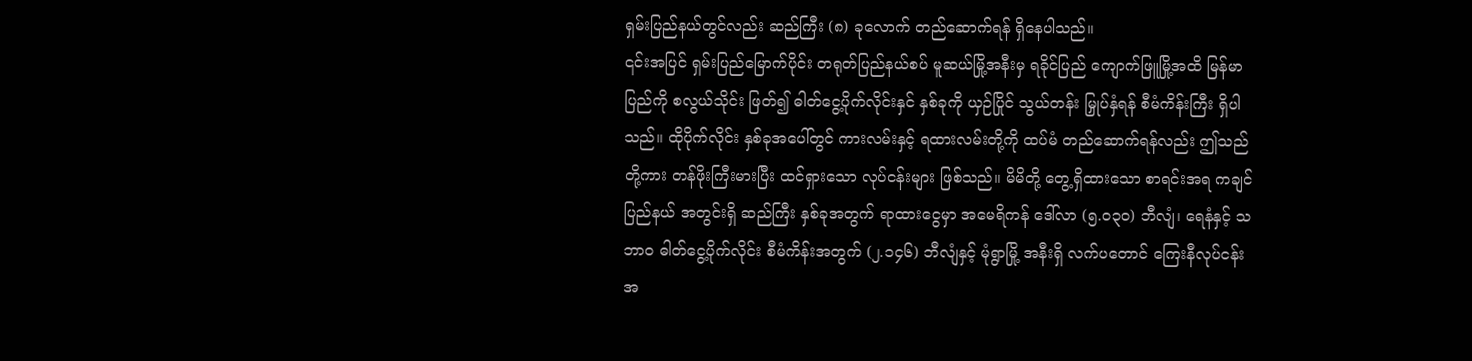ရှမ်းပြည်နယ်တွင်လည်း ဆည်ကြီး (၈) ခုလောက် တည်ဆောက်ရန် ရှိနေပါသည်။
၎င်းအပြင် ရှမ်းပြည်မြောက်ပိုင်း တရုတ်ပြည်နယ်စပ် မူဆယ်မြို့အနီးမှ ရခိုင်ပြည် ကျောက်ဖြူမြို့အထိ မြန်မာပြည်ကို စလွယ်သိုင်း ဖြတ်၍ ဓါတ်ငွေ့ပိုက်လိုင်းနှင် နှစ်ခုကို ယှဉ်ပြိုင် သွယ်တန်း မြှုပ်နှံရန် စီမံကိန်းကြီး ရှိပါသည်။ ထိုပိုက်လိုင်း နှစ်ခုအပေါ်တွင် ကားလမ်းနှင့် ရထားလမ်းတို့ကို ထပ်မံ တည်ဆောက်ရန်လည်း ဤသည်တို့ကား တန်ဖိုးကြီးမားပြီး ထင်ရှားသော လုပ်ငန်းများ ဖြစ်သည်။ မိမိတို့ တွေ့ရှိထားသော စာရင်းအရ ကချင်ပြည်နယ် အတွင်းရှိ ဆည်ကြီး နှစ်ခုအတွက် ရာထားငွေမှာ အမေရိကန် ဒေါ်လာ (၅.၀၃၀) ဘီလျံ၊ ရေနံနှင့် သဘာဝ ဓါတ်ငွေ့ပိုက်လိုင်း စီမံကိန်းအတွက် (၂.၁၄၆) ဘီလျံနှင့် မုံရွာမြို့ အနီးရှိ လက်ပတောင် ကြေးနီလုပ်ငန်း အ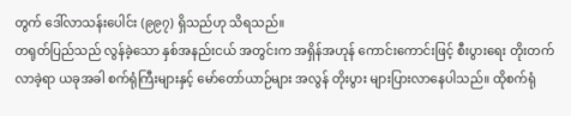တွက် ဒေါ်လာသန်းပေါင်း (၉၉၇) ရှိသည်ဟု သိရသည်။
တရုတ်ပြည်သည် လွန်ခဲ့သော နှစ်အနည်းငယ် အတွင်းက အရှိန်အဟုန် ကောင်းကောင်းဖြင့် စီးပွားရေး တိုးတက်လာခဲ့ရာ ယခုအခါ စက်ရုံကြီးများနှင့် မော်တော်ယာဉ်များ အလွန် တိုးပွား များပြားလာနေပါသည်။ ထိုစက်ရုံ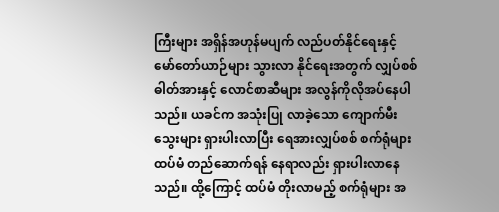ကြီးများ အရှိန်အဟုန်မပျက် လည်ပတ်နိုင်ရေးနှင့် မော်တော်ယာဉ်များ သွားလာ နိုင်ရေးအတွက် လျှပ်စစ်ဓါတ်အားနှင့် လောင်စာဆီများ အလွန်ကိုလိုအပ်နေပါသည်။ ယခင်က အသုံးပြု လာခဲ့သော ကျောက်မီး သွေးများ ရှားပါးလာပြီး ရေအားလျှပ်စစ် စက်ရုံများ ထပ်မံ တည်ဆောက်ရန် နေရာလည်း ရှားပါးလာနေသည်။ ထို့ကြောင့် ထပ်မံ တိုးလာမည့် စက်ရုံများ အ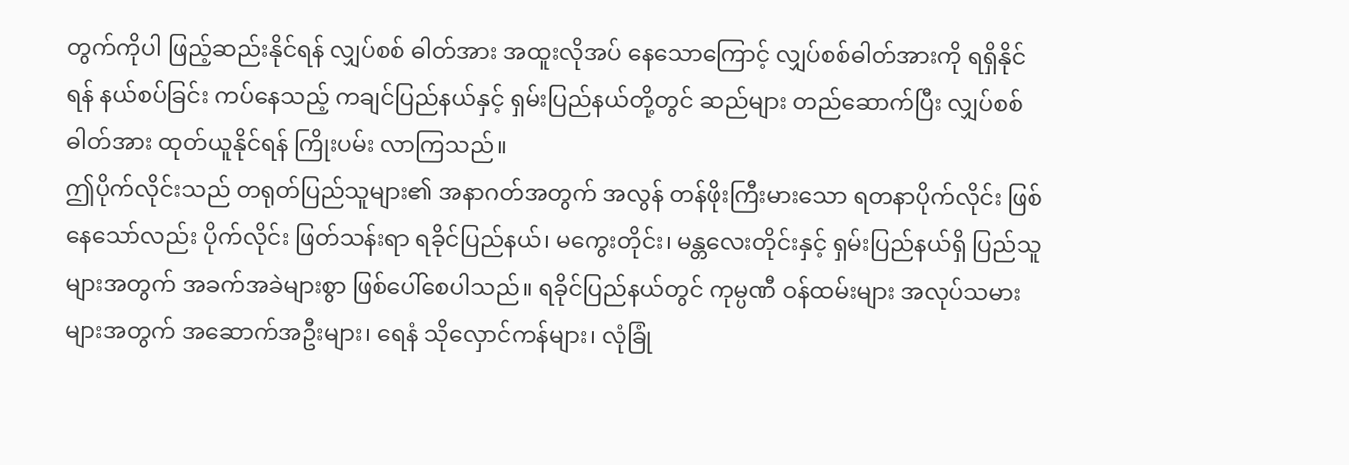တွက်ကိုပါ ဖြည့်ဆည်းနိုင်ရန် လျှပ်စစ် ဓါတ်အား အထူးလိုအပ် နေသောကြောင့် လျှပ်စစ်ဓါတ်အားကို ရရှိနိုင်ရန် နယ်စပ်ခြင်း ကပ်နေသည့် ကချင်ပြည်နယ်နှင့် ရှမ်းပြည်နယ်တို့တွင် ဆည်များ တည်ဆောက်ပြီး လျှပ်စစ်ဓါတ်အား ထုတ်ယူနိုင်ရန် ကြိုးပမ်း လာကြသည်။
ဤပိုက်လိုင်းသည် တရုတ်ပြည်သူများ၏ အနာဂတ်အတွက် အလွန် တန်ဖိုးကြီးမားသော ရတနာပိုက်လိုင်း ဖြစ်နေသော်လည်း ပိုက်လိုင်း ဖြတ်သန်းရာ ရခိုင်ပြည်နယ်၊ မကွေးတိုင်း၊ မန္တလေးတိုင်းနှင့် ရှမ်းပြည်နယ်ရှိ ပြည်သူများအတွက် အခက်အခဲများစွာ ဖြစ်ပေါ်စေပါသည်။ ရခိုင်ပြည်နယ်တွင် ကုမ္ပဏီ ဝန်ထမ်းများ အလုပ်သမား များအတွက် အဆောက်အဦးများ၊ ရေနံ သိုလှောင်ကန်များ၊ လုံခြုံ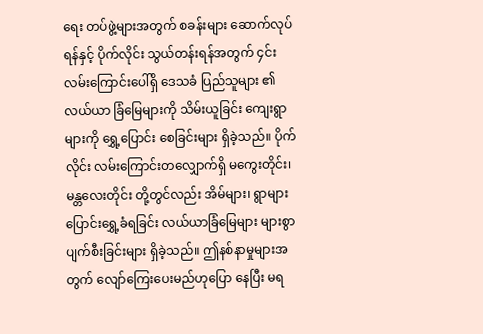ရေး တပ်ဖွဲ့များအတွက် စခန်းများ ဆောက်လုပ်ရန်နှင့် ပိုက်လိုင်း သွယ်တန်းရန်အတွက် ၄င်းလမ်းကြောင်းပေါ်ရှိ ဒေသခံ ပြည်သူများ ၏ လယ်ယာ ခြံမြေများကို သိမ်းယူခြင်း ကျေးရွာများကို ရွှေ့ပြောင်း စေခြင်းများ ရှိခဲ့သည်။ ပိုက်လိုင်း လမ်းကြောင်းတလျှောက်ရှိ မကွေးတိုင်း၊ မန္တလေးတိုင်း တို့တွင်လည်း အိမ်များ၊ ရွာများပြောင်းရွှေ့ခံရခြင်း လယ်ယာခြံမြေများ များစွာ ပျက်စီးခြင်းများ ရှိခဲ့သည်။ ဤနစ်နာမှုများအတွက် လျော်ကြေးပေးမည်ဟုပြော နေပြီး မရ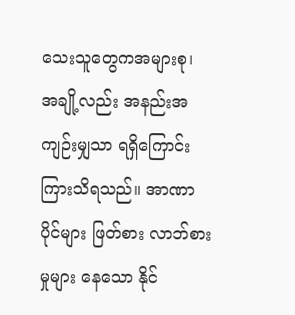သေးသူတွေကအများစု၊ အချို့လည်း အနည်းအကျဉ်းမျှသာ ရရှိကြောင်း ကြားသိရသည်။ အာဏာပိုင်များ ဖြတ်စား လာဘ်စားမှုများ နေသော နိုင်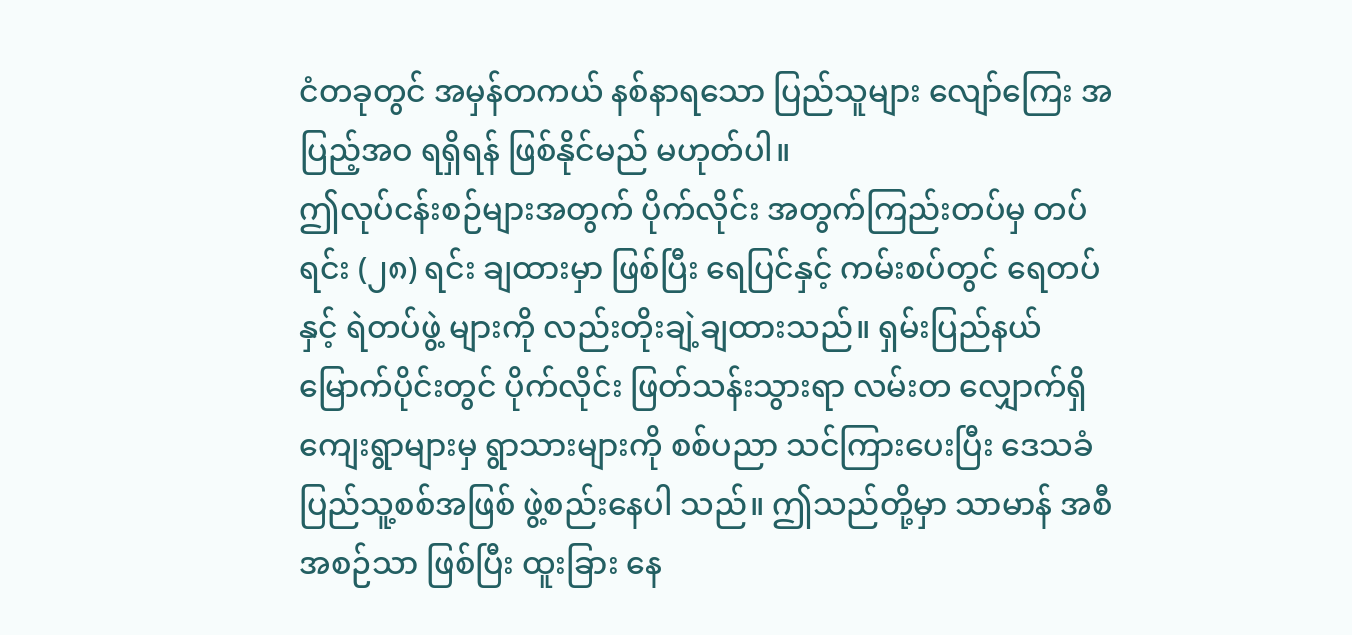ငံတခုတွင် အမှန်တကယ် နစ်နာရသော ပြည်သူများ လျော်ကြေး အပြည့်အဝ ရရှိရန် ဖြစ်နိုင်မည် မဟုတ်ပါ။
ဤလုပ်ငန်းစဉ်များအတွက် ပိုက်လိုင်း အတွက်ကြည်းတပ်မှ တပ်ရင်း (၂၈) ရင်း ချထားမှာ ဖြစ်ပြီး ရေပြင်နှင့် ကမ်းစပ်တွင် ရေတပ်နှင့် ရဲတပ်ဖွဲ့ များကို လည်းတိုးချဲ့ချထားသည်။ ရှမ်းပြည်နယ် မြောက်ပိုင်းတွင် ပိုက်လိုင်း ဖြတ်သန်းသွားရာ လမ်းတ လျှောက်ရှိ ကျေးရွာများမှ ရွာသားများကို စစ်ပညာ သင်ကြားပေးပြီး ဒေသခံ ပြည်သူ့စစ်အဖြစ် ဖွဲ့စည်းနေပါ သည်။ ဤသည်တို့မှာ သာမာန် အစီအစဉ်သာ ဖြစ်ပြီး ထူးခြား နေ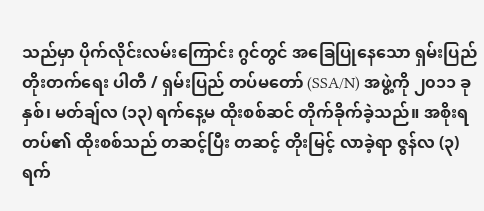သည်မှာ ပိုက်လိုင်းလမ်းကြောင်း ဂွင်တွင် အခြေပြုနေသော ရှမ်းပြည် တိုးတက်ရေး ပါတီ / ရှမ်းပြည် တပ်မတော် (SSA/N) အဖွဲ့ကို ၂၀၁၁ ခုနှစ်၊ မတ်ချ်လ (၁၃) ရက်နေ့မ ထိုးစစ်ဆင် တိုက်ခိုက်ခဲ့သည်။ အစိုးရတပ်၏ ထိုးစစ်သည် တဆင့်ပြီး တဆင့် တိုးမြင့် လာခဲ့ရာ ဇွန်လ (၃) ရက်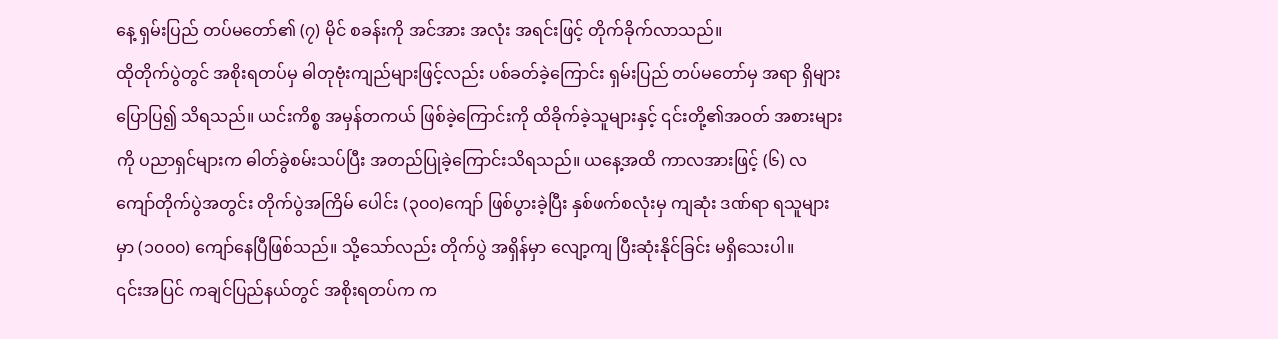နေ့ ရှမ်းပြည် တပ်မတော်၏ (၇) မိုင် စခန်းကို အင်အား အလုံး အရင်းဖြင့် တိုက်ခိုက်လာသည်။
ထိုတိုက်ပွဲတွင် အစိုးရတပ်မှ ဓါတုဗုံးကျည်များဖြင့်လည်း ပစ်ခတ်ခဲ့ကြောင်း ရှမ်းပြည် တပ်မတော်မှ အရာ ရှိများ ပြောပြ၍ သိရသည်။ ယင်းကိစ္စ အမှန်တကယ် ဖြစ်ခဲ့ကြောင်းကို ထိခိုက်ခဲ့သူများနှင့် ၎င်းတို့၏အဝတ် အစားများကို ပညာရှင်များက ဓါတ်ခွဲစမ်းသပ်ပြီး အတည်ပြုခဲ့ကြောင်းသိရသည်။ ယနေ့အထိ ကာလအားဖြင့် (၆) လကျော်တိုက်ပွဲအတွင်း တိုက်ပွဲအကြိမ် ပေါင်း (၃၀၀)ကျော် ဖြစ်ပွားခဲ့ပြီး နှစ်ဖက်စလုံးမှ ကျဆုံး ဒဏ်ရာ ရသူများမှာ (၁၀၀၀) ကျော်နေပြီဖြစ်သည်။ သို့သော်လည်း တိုက်ပွဲ အရှိန်မှာ လျော့ကျ ပြီးဆုံးနိုင်ခြင်း မရှိသေးပါ။
၎င်းအပြင် ကချင်ပြည်နယ်တွင် အစိုးရတပ်က က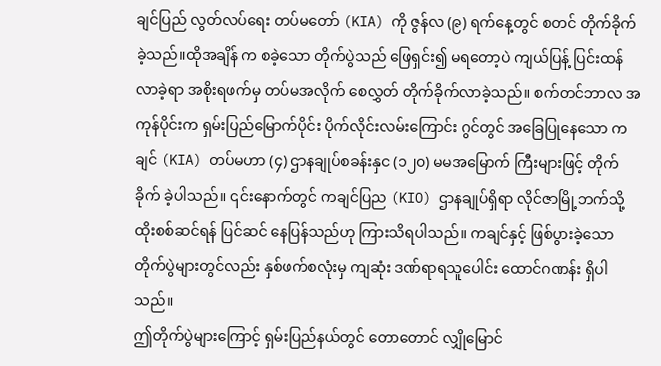ချင်ပြည် လွတ်လပ်ရေး တပ်မတော် (KIA) ကို ဇွန်လ (၉) ရက်နေ့တွင် စတင် တိုက်ခိုက်ခဲ့သည်။ထိုအချိန် က စခဲ့သော တိုက်ပွဲသည် ဖြေရှင်း၍ မရတော့ပဲ ကျယ်ပြန့် ပြင်းထန်လာခဲ့ရာ အစိုးရဖက်မှ တပ်မအလိုက် စေလွှတ် တိုက်ခိုက်လာခဲ့သည်။ စက်တင်ဘာလ အကုန်ပိုင်းက ရှမ်းပြည်မြောက်ပိုင်း ပိုက်လိုင်းလမ်းကြောင်း ဂွင်တွင် အခြေပြုနေသော ကချင် (KIA) တပ်မဟာ (၄) ဌာနချုပ်စခန်းနှင (၁၂၀) မမအမြောက် ကြီးများဖြင့် တိုက်ခိုက် ခဲ့ပါသည်။ ၎င်းနောက်တွင် ကချင်ပြည (KIO) ဌာနချုပ်ရှိရာ လိုင်ဇာမြို့ဘက်သို့ ထိုးစစ်ဆင်ရန် ပြင်ဆင် နေပြန်သည်ဟု ကြားသိရပါသည်။ ကချင်နှင့် ဖြစ်ပွားခဲ့သော တိုက်ပွဲများတွင်လည်း နှစ်ဖက်စလုံးမှ ကျဆုံး ဒဏ်ရာရသူပေါင်း ထောင်ဂဏန်း ရှိပါသည်။
ဤတိုက်ပွဲများကြောင့် ရှမ်းပြည်နယ်တွင် တောတောင် လျှိုမြောင်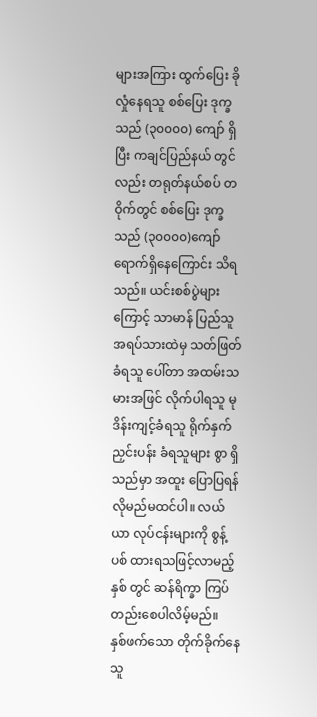များအကြား ထွက်ပြေး ခိုလှုံနေရသူ စစ်ပြေး ဒုက္ခသည် (၃၀၀၀၀) ကျော် ရှိပြီး ကချင်ပြည်နယ် တွင်လည်း တရုတ်နယ်စပ် တဝိုက်တွင် စစ်ပြေး ဒုက္ခသည် (၃၀၀၀၀)ကျော် ရောက်ရှိနေကြောင်း သိရသည်။ ယင်းစစ်ပွဲများကြောင့် သာမာန် ပြည်သူ အရပ်သားထဲမှ သတ်ဖြတ်ခံရသူ ပေါ်တာ အထမ်းသမားအဖြင် လိုက်ပါရသူ မုဒိန်းကျင့်ခံရသူ ရိုက်နှက် ညှင်းပန်း ခံရသူများ စွာ ရှိသည်မှာ အထူး ပြောပြရန် လိုမည်မထင်ပါ။ လယ်ယာ လုပ်ငန်းများကို စွန့်ပစ် ထားရသဖြင့်လာမည့်နှစ် တွင် ဆန်ရိက္ခာ ကြပ်တည်းစေပါလိမ့်မည်။
နှစ်ဖက်သော တိုက်ခိုက်နေသူ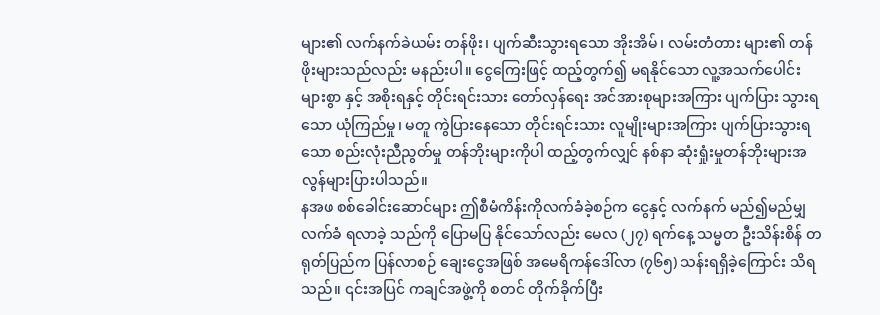များ၏ လက်နက်ခဲယမ်း တန်ဖိုး၊ ပျက်ဆီးသွားရသော အိုးအိမ်၊ လမ်းတံတား များ၏ တန်ဖိုးများသည်လည်း မနည်းပါ။ ငွေကြေးဖြင့် ထည့်တွက်၍ မရနိုင်သော လူ့အသက်ပေါင်း များစွာ နှင့် အစိုးရနှင့် တိုင်းရင်းသား တော်လှန်ရေး အင်အားစုများအကြား ပျက်ပြား သွားရသော ယုံကြည်မှု၊ မတူ ကွဲပြားနေသော တိုင်းရင်းသား လူမျိုးများအကြား ပျက်ပြားသွားရသော စည်းလုံးညီညွတ်မှု တန်ဘိုးများကိုပါ ထည့်တွက်လျှင် နစ်နာ ဆုံးရှုံးမှုတန်ဘိုးများအလွန်များပြားပါသည်။
နအဖ စစ်ခေါင်းဆောင်များ ဤစီမံကိန်းကိုလက်ခံခဲ့စဉ်က ငွေနှင့် လက်နက် မည်၍မည်မျှ လက်ခံ ရလာခဲ့ သည်ကို ပြောမပြ နိုင်သော်လည်း မေလ (၂၇) ရက်နေ့ သမ္မတ ဦးသိန်းစိန် တရုတ်ပြည်က ပြန်လာစဉ် ချေးငွေအဖြစ် အမေရိကန်ဒေါ်လာ (၇၆၅) သန်းရရှိခဲ့ကြောင်း သိရသည်။ ၎င်းအပြင် ကချင်အဖွဲ့ကို စတင် တိုက်ခိုက်ပြီး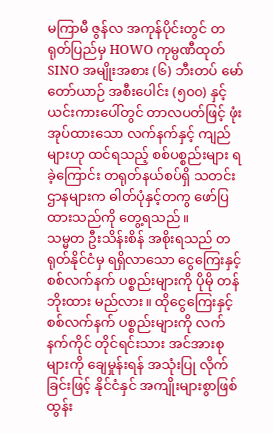မကြာမီ ဇွန်လ အကုန်ပိုင်းတွင် တရုတ်ပြည်မှ HOWO ကုမ္ပဏီထုတ် SINO အမျိုးအစား (၆) ဘီးတပ် မော်တော်ယာဉ် အစီးပေါင်း (၅၀၀) နှင့် ယင်းကားပေါ်တွင် တာလပတ်ဖြင့် ဖုံးအုပ်ထားသော လက်နက်နှင့် ကျည်များဟု ထင်ရသည့် စစ်ပစ္စည်းများ ရခဲ့ကြောင်း တရုတ်နယ်စပ်ရှိ သတင်းဌာနများက ဓါတ်ပုံနှင့်တကွ ဖော်ပြထားသည်ကို တွေ့ရသည်။
သမ္မတ ဦးသိန်းစိန် အစိုးရသည် တရုတ်နိုင်ငံမှ ရရှိလာသော ငွေကြေးနှင့် စစ်လက်နက် ပစ္စည်းများကို ပိုမို တန်ဘိုးထား မည်လား။ ထိုငွေကြေးနှင့် စစ်လက်နက် ပစ္စည်းများကို လက်နက်ကိုင် တိုင်ရင်းသား အင်အားစု များကို ချေမှုန်းရန် အသုံးပြု လိုက်ခြင်းဖြင့် နိုင်ငံနှင် အကျိုးများစွာဖြစ်ထွန်း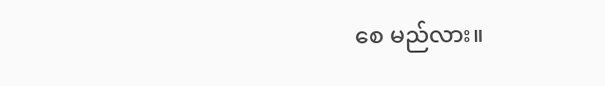စေ မည်လား။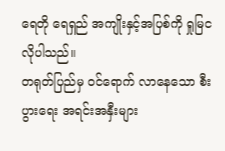ရေတို ရေရှည် အကျိုးနှင့်အပြစ်ကို ရှုမြင လိုပါသည်။
တရုတ်ပြည်မှ ဝင်ရောက် လာနေသော စီးပွားရေး အရင်းအနှီးများ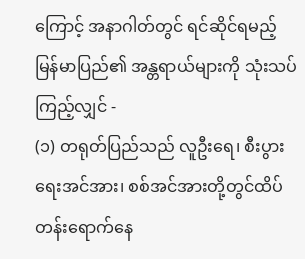ကြောင့် အနာဂါတ်တွင် ရင်ဆိုင်ရမည့် မြန်မာပြည်၏ အန္တရာယ်များကို သုံးသပ်ကြည့်လျှင် -
(၁) တရုတ်ပြည်သည် လူဦးရေ၊ စီးပွားရေးအင်အား၊ စစ်အင်အားတို့တွင်ထိပ်တန်းရောက်နေ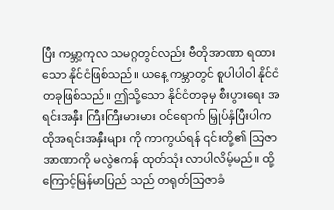ပြီး ကမ္ဘာ့ကုလ သမဂ္ဂတွင်လည်း ဗီတိုအာဏာ ရထားသော နိုင်ငံဖြစ်သည်။ ယနေ့ ကမ္ဘာတွင် စူပါပါဝါ နိုင်ငံတခုဖြစ်သည်။ ဤသို့သော နိုင်ငံတခုမှ စီးပွားရေး အရင်းအနှီး ကြီးကြီးမားမား ဝင်ရောက် မြှုပ်နှံပြီးပါက ထိုအရင်းအနှီးများ ကို ကာကွယ်ရန် ၎င်းတို့၏ သြဇာအာဏာကို မလွဲဧကန် ထုတ်သုံး လာပါလိမ့်မည်။ ထို့ကြောင့်မြန်မာပြည် သည် တရုတ်သြဇာခံ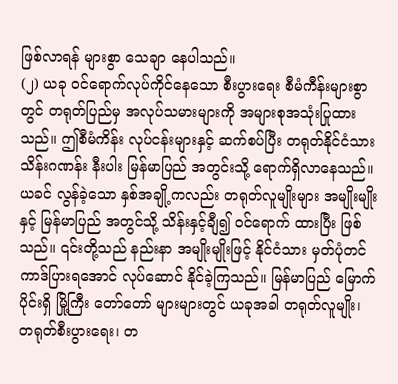ဖြစ်လာရန် များစွာ သေချာ နေပါသည်။
(၂) ယခု ဝင်ရောက်လုပ်ကိုင်နေသော စီးပွားရေး စီမံကီန်းများစွာတွင် တရုတ်ပြည်မှ အလုပ်သမားများကို အများစုအသုံးပြုထားသည်။ ဤစီမံကိန်း လုပ်ငန်းများနှင့် ဆက်စပ်ပြီး တရုတ်နိုင်ငံသား သိန်းဂဏန်း နီးပါး မြန်မာပြည် အတွင်းသို့ ရောက်ရှိလာနေသည်။ ယခင် လွန်ခဲ့သော နှစ်အချို့ကလည်း တရုတ်လူမျိုးများ အမျိုးမျိုးနှင့် မြန်မာပြည် အတွင်သို့ သိန်းနှင့်ချီ၍ ဝင်ရောက် ထားပြီး ဖြစ်သည်။ ၎င်းတို့သည် နည်းနာ အမျိုးမျိုးဖြင့် နိုင်ငံသား မှတ်ပုံတင် ကာဒ်ပြားရအောင် လုပ်ဆောင် နိုင်ခဲ့ကြသည်။ မြန်မာပြည် မြောက်ပိုင်းရှိ မြို့ကြီး တော်တော် များများတွင် ယခုအခါ တရုတ်လူမျိုး၊ တရုတ်စီးပွားရေး၊ တ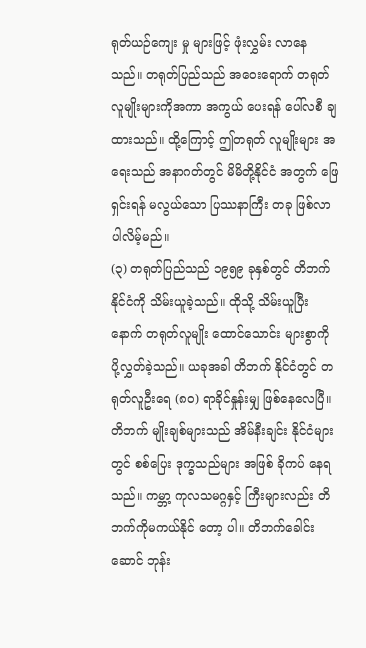ရုတ်ယဉ်ကျေး မှု များဖြင့် ဖုံးလွှမ်း လာနေသည်။ တရုတ်ပြည်သည် အဝေးရောက် တရုတ်လူမျိုးများကိုအကာ အကွယ် ပေးရန် ပေါ်လစီ ချထားသည်။ ထို့ကြောင့် ဤတရုတ် လူမျိုးများ အရေးသည် အနာဂတ်တွင် မိမိတို့နိုင်ငံ အတွက် ဖြေရှင်းရန် မလွယ်သော ပြဿနာကြီး တခု ဖြစ်လာ ပါလိမ့်မည်။
(၃) တရုတ်ပြည်သည် ၁၉၅၉ ခုနှစ်တွင် တိဘက်နိုင်ငံကို သိမ်းယူခဲ့သည်။ ထိုသို့ သိမ်းယူပြီးနောက် တရုတ်လူမျိုး ထောင်သောင်း များစွာကို ပို့လွှတ်ခဲ့သည်။ ယခုအခါ တိဘက် နိုင်ငံတွင် တရုတ်လူဦးရေ (၈၀) ရာခိုင်နှုန်းမျှ ဖြစ်နေလေပြီ။ တိဘက် မျိုးချစ်များသည် အိမ်နီးချင်း နိုင်ငံများတွင် စစ်ပြေး ဒုက္ခသည်များ အဖြစ် ခိုကပ် နေရသည်။ ကမ္ဘာ့ ကုလသမဂ္ဂနှင့် ကြီးများလည်း တိဘက်ကိုမကယ်နိုင် တော့ ပါ။ တိဘက်ခေါင်းဆောင် ဘုန်း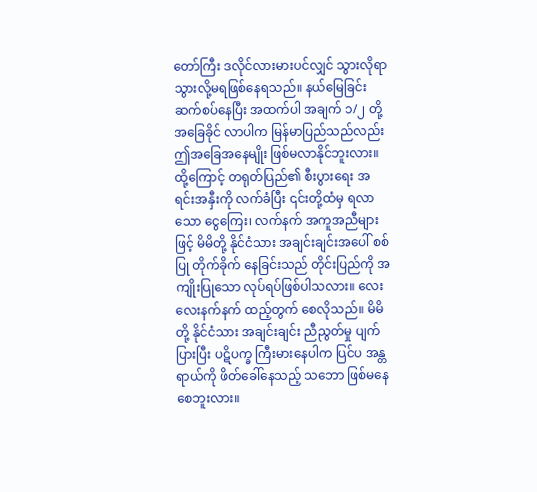တော်ကြီး ဒလိုင်လားမားပင်လျှင် သွားလိုရာ သွားလို့မရဖြစ်နေရသည်။ နယ်မြေခြင်း ဆက်စပ်နေပြီး အထက်ပါ အချက် ၁/၂ တို့ အခြေခိုင် လာပါက မြန်မာပြည်သည်လည်း ဤအခြေအနေမျိုး ဖြစ်မလာနိုင်ဘူးလား။
ထို့ကြောင့် တရုတ်ပြည်၏ စီးပွားရေး အရင်းအနှီးကို လက်ခံပြီး ၎င်းတို့ထံမှ ရလာသော ငွေကြေး၊ လက်နက် အကူအညီများဖြင့် မိမိတို့ နိုင်ငံသား အချင်းချင်းအပေါ် စစ်ပြု တိုက်ခိုက် နေခြင်းသည် တိုင်းပြည်ကို အကျိုးပြုသော လုပ်ရပ်ဖြစ်ပါသလား။ လေးလေးနက်နက် ထည့်တွက် စေလိုသည်။ မိမိတို့ နိုင်ငံသား အချင်းချင်း ညီညွတ်မှု ပျက်ပြားပြီး ပဋိပက္ခ ကြီးမားနေပါက ပြင်ပ အန္တရာယ်ကို ဖိတ်ခေါ်နေသည့် သဘော ဖြစ်မနေ စေဘူးလား။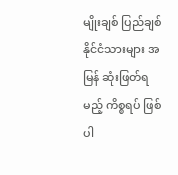မျိုးချစ် ပြည်ချစ် နိုင်ငံသားများ အမြန် ဆုံးဖြတ်ရမည့် ကိစ္စရပ် ဖြစ်ပါ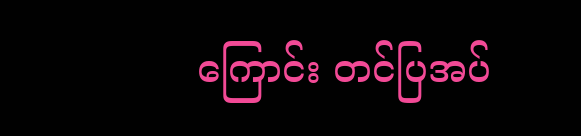ကြောင်း တင်ပြအပ်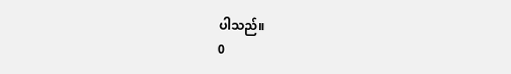ပါသည်။
0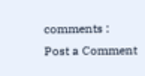comments :
Post a Comment